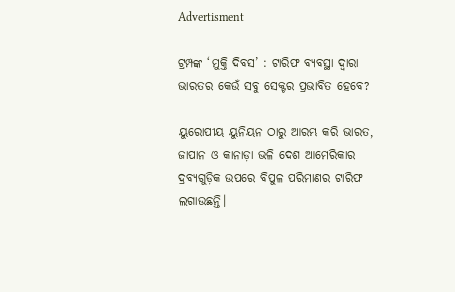Advertisment

ଟ୍ରମ୍ପଙ୍କ ‘ମୁକ୍ତି ଦିବସ’ : ଟାରିଫ ବ୍ୟବସ୍ଥା ଦ୍ୱାରା ଭାରତର କେଉଁ ସବୁ ସେକ୍ଟର ପ୍ରଭାବିତ ହେବେ?

ୟୁରୋପୀୟ ୟୁନିୟନ ଠାରୁ ଆରମ୍ଭ କରି ଭାରତ, ଜାପାନ ଓ କାନାଡ଼ା ଭଳି ଦେଶ ଆମେରିକାର ଦ୍ରବ୍ୟଗୁଡ଼ିକ ଉପରେ ବିପୁଳ ପରିମାଣର ଟାରିଫ ଲଗାଉଛନ୍ତି।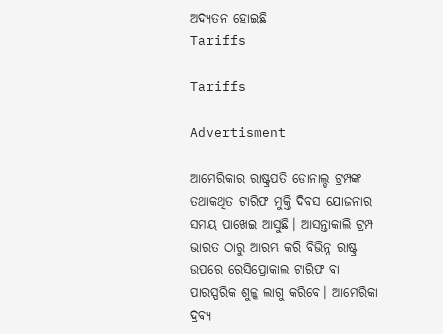ଅଦ୍ୟତନ ହୋଇଛି
Tariffs

Tariffs

Advertisment

ଆମେରିକାର ରାଷ୍ଟ୍ରପତି ଡୋନାଲ୍ଡ ଟ୍ରମ୍ପଙ୍କ ତଥାକଥିତ ଟାରିଫ ମୁକ୍ତି ଦିବସ ଯୋଜନାର ସମୟ ପାଖେଇ ଆସୁଛି। ଆସନ୍ତାକାଲି ଟ୍ରମ୍ପ ଭାରତ ଠାରୁ ଆରମ୍ଭ କରି ବିଭିନ୍ନ ରାଷ୍ଟ୍ର ଉପରେ ରେସିପ୍ରୋକାଲ ଟାରିଫ ବା ପାରସ୍ପରିକ ଶୁଳ୍କ ଲାଗୁ କରିବେ। ଆମେରିକା ଦ୍ରବ୍ୟ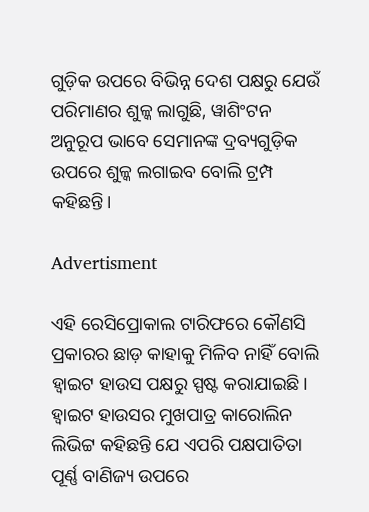ଗୁଡ଼ିକ ଉପରେ ବିଭିନ୍ନ ଦେଶ ପକ୍ଷରୁ ଯେଉଁ ପରିମାଣର ଶୁଳ୍କ ଲାଗୁଛି, ୱାଶିଂଟନ ଅନୁରୂପ ଭାବେ ସେମାନଙ୍କ ଦ୍ରବ୍ୟଗୁଡ଼ିକ ଉପରେ ଶୁଳ୍କ ଲଗାଇବ ବୋଲି ଟ୍ରମ୍ପ କହିଛନ୍ତି।

Advertisment

ଏହି ରେସିପ୍ରୋକାଲ ଟାରିଫରେ କୌଣସି ପ୍ରକାରର ଛାଡ଼ କାହାକୁ ମିଳିବ ନାହିଁ ବୋଲି ହ୍ୱାଇଟ ହାଉସ ପକ୍ଷରୁ ସ୍ପଷ୍ଟ କରାଯାଇଛି। ହ୍ୱାଇଟ ହାଉସର ମୁଖପାତ୍ର କାରୋଲିନ ଲିଭିଟ୍ଟ କହିଛନ୍ତି ଯେ ଏପରି ପକ୍ଷପାତିତା ପୂର୍ଣ୍ଣ ବାଣିଜ୍ୟ ଉପରେ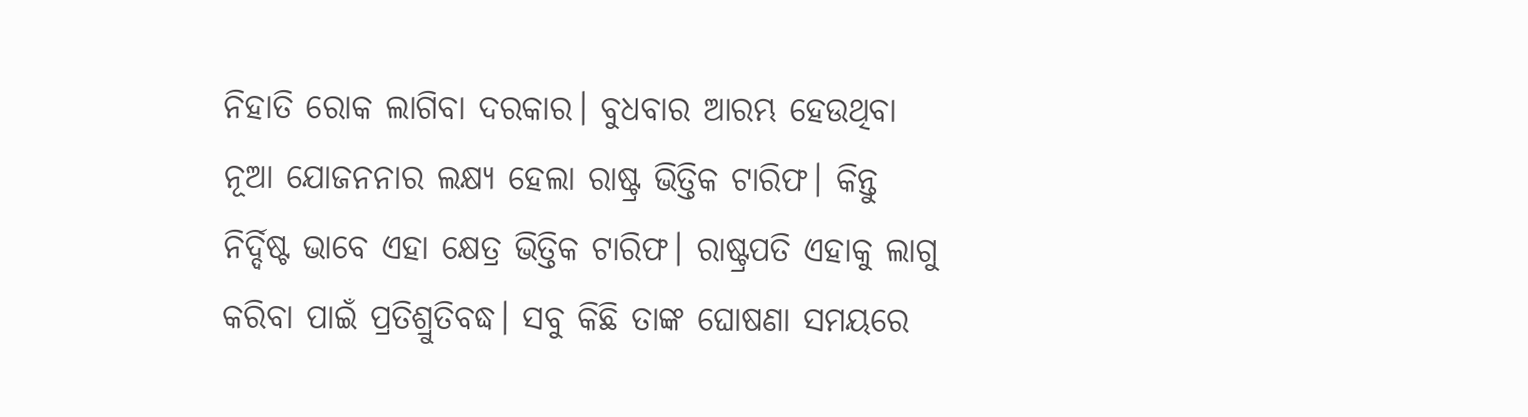ନିହାତି ରୋକ ଲାଗିବା ଦରକାର। ବୁଧବାର ଆରମ୍ଭ ହେଉଥିବା ନୂଆ ଯୋଜନନାର ଲକ୍ଷ୍ୟ ହେଲା ରାଷ୍ଟ୍ର ଭିତ୍ତିକ ଟାରିଫ। କିନ୍ତୁ ନିର୍ଦ୍ଦିଷ୍ଟ ଭାବେ ଏହା କ୍ଷେତ୍ର ଭିତ୍ତିକ ଟାରିଫ। ରାଷ୍ଟ୍ରପତି ଏହାକୁ ଲାଗୁ କରିବା ପାଇଁ ପ୍ରତିଶ୍ରୁତିବଦ୍ଧ। ସବୁ କିଛି ତାଙ୍କ ଘୋଷଣା ସମୟରେ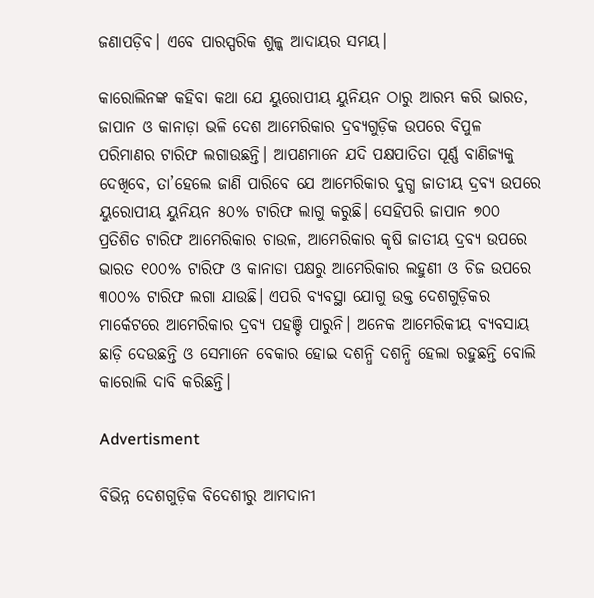ଜଣାପଡ଼ିବ। ଏବେ ପାରସ୍ପରିକ ଶୁଳ୍କ ଆଦାୟର ସମୟ।

କାରୋଲିନଙ୍କ କହିବା କଥା ଯେ ୟୁରୋପୀୟ ୟୁନିୟନ ଠାରୁ ଆରମ୍ଭ କରି ଭାରତ, ଜାପାନ ଓ କାନାଡ଼ା ଭଳି ଦେଶ ଆମେରିକାର ଦ୍ରବ୍ୟଗୁଡ଼ିକ ଉପରେ ବିପୁଳ ପରିମାଣର ଟାରିଫ ଲଗାଉଛନ୍ତି। ଆପଣମାନେ ଯଦି ପକ୍ଷପାତିତା ପୂର୍ଣ୍ଣ ବାଣିଜ୍ୟକୁ ଦେଖିବେ, ତା’ହେଲେ ଜାଣି ପାରିବେ ଯେ ଆମେରିକାର ଦୁଗ୍ଧ ଜାତୀୟ ଦ୍ରବ୍ୟ ଉପରେ ୟୁରୋପୀୟ ୟୁନିୟନ ୫୦% ଟାରିଫ ଲାଗୁ କରୁଛି। ସେହିପରି ଜାପାନ ୭୦୦ ପ୍ରତିଶିତ ଟାରିଫ ଆମେରିକାର ଚାଉଳ, ଆମେରିକାର କୃଷି ଜାତୀୟ ଦ୍ରବ୍ୟ ଉପରେ ଭାରତ ୧୦୦% ଟାରିଫ ଓ କାନାଡା ପକ୍ଷରୁ ଆମେରିକାର ଲହୁଣୀ ଓ ଚିଜ ଉପରେ ୩୦୦% ଟାରିଫ ଲଗା ଯାଉଛି। ଏପରି ବ୍ୟବସ୍ଥା ଯୋଗୁ ଉକ୍ତ ଦେଶଗୁଡ଼ିକର ମାର୍କେଟରେ ଆମେରିକାର ଦ୍ରବ୍ୟ ପହଞ୍ଚି ପାରୁନି। ଅନେକ ଆମେରିକୀୟ ବ୍ୟବସାୟ ଛାଡ଼ି ଦେଉଛନ୍ତି ଓ ସେମାନେ ବେକାର ହୋଇ ଦଶନ୍ଧି ଦଶନ୍ଧି ହେଲା ରହୁଛନ୍ତି ବୋଲି କାରୋଲି ଦାବି କରିଛନ୍ତି।

Advertisment

ବିଭିନ୍ନ ଦେଶଗୁଡ଼ିକ ବିଦେଶୀରୁ ଆମଦାନୀ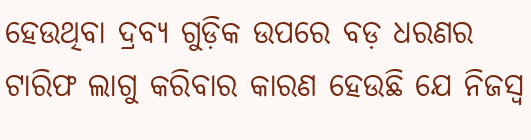ହେଉଥିବା ଦ୍ରବ୍ୟ ଗୁଡ଼ିକ ଉପରେ ବଡ଼ ଧରଣର ଟାରିଫ ଲାଗୁ କରିବାର କାରଣ ହେଉଛି ଯେ ନିଜସ୍ୱ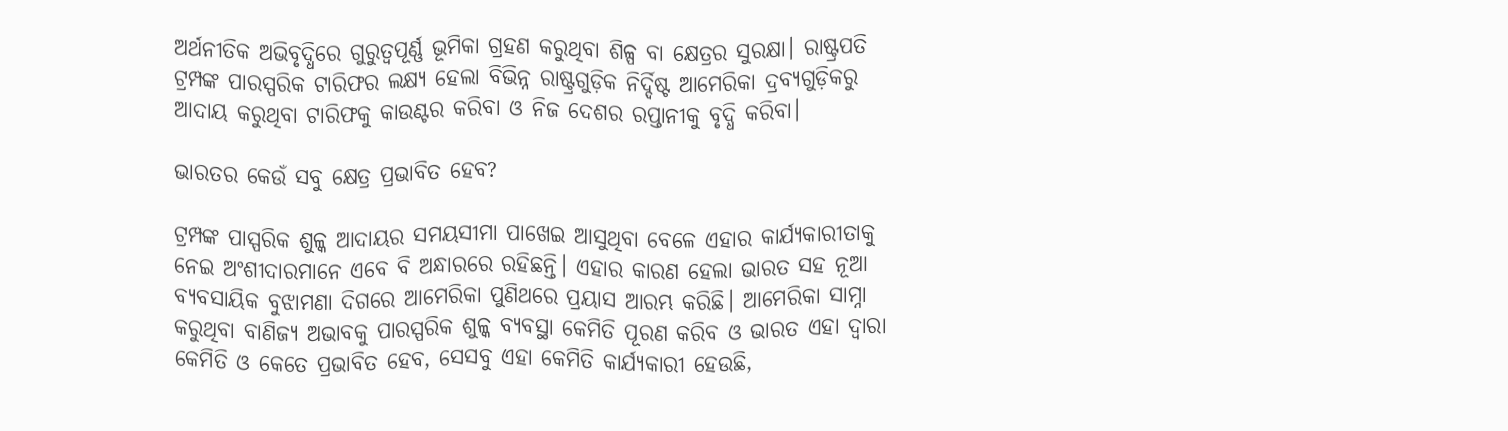ଅର୍ଥନୀତିକ ଅଭିବୃଦ୍ଧିରେ ଗୁରୁତ୍ୱପୂର୍ଣ୍ଣ ଭୂମିକା ଗ୍ରହଣ କରୁଥିବା ଶିଳ୍ପ ବା କ୍ଷେତ୍ରର ସୁରକ୍ଷା। ରାଷ୍ଟ୍ରପତି ଟ୍ରମ୍ପଙ୍କ ପାରସ୍ପରିକ ଟାରିଫର ଲକ୍ଷ୍ୟ ହେଲା ବିଭିନ୍ନ ରାଷ୍ଟ୍ରଗୁଡ଼ିକ ନିର୍ଦ୍ଦିଷ୍ଟ ଆମେରିକା ଦ୍ରବ୍ୟଗୁଡ଼ିକରୁ ଆଦାୟ କରୁଥିବା ଟାରିଫକୁ କାଉଣ୍ଟର କରିବା ଓ ନିଜ ଦେଶର ରପ୍ତାନୀକୁ ବୃଦ୍ଧି କରିବା।

ଭାରତର କେଉଁ ସବୁ କ୍ଷେତ୍ର ପ୍ରଭାବିତ ହେବ?

ଟ୍ରମ୍ପଙ୍କ ପାସ୍ପରିକ ଶୁଳ୍କ ଆଦାୟର ସମୟସୀମା ପାଖେଇ ଆସୁଥିବା ବେଳେ ଏହାର କାର୍ଯ୍ୟକାରୀତାକୁ ନେଇ ଅଂଶୀଦାରମାନେ ଏବେ ବି ଅନ୍ଧାରରେ ରହିଛନ୍ତି। ଏହାର କାରଣ ହେଲା ଭାରତ ସହ ନୂଆ ବ୍ୟବସାୟିକ ବୁଝାମଣା ଦିଗରେ ଆମେରିକା ପୁଣିଥରେ ପ୍ରୟାସ ଆରମ୍ଭ କରିଛି। ଆମେରିକା ସାମ୍ନା କରୁଥିବା ବାଣିଜ୍ୟ ଅଭାବକୁ ପାରସ୍ପରିକ ଶୁଳ୍କ ବ୍ୟବସ୍ଥା କେମିତି ପୂରଣ କରିବ ଓ ଭାରତ ଏହା ଦ୍ୱାରା କେମିତି ଓ କେତେ ପ୍ରଭାବିତ ହେବ, ସେସବୁ ଏହା କେମିତି କାର୍ଯ୍ୟକାରୀ ହେଉଛି,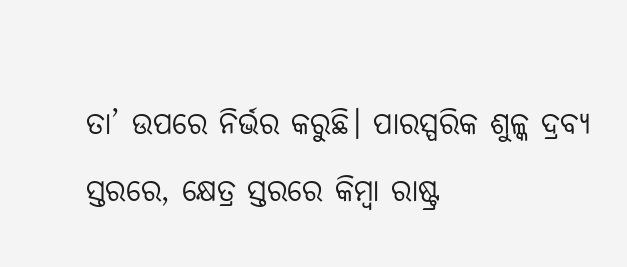ତା’ ଉପରେ ନିର୍ଭର କରୁଛି। ପାରସ୍ପରିକ ଶୁଳ୍କ ଦ୍ରବ୍ୟ ସ୍ତରରେ, କ୍ଷେତ୍ର ସ୍ତରରେ କିମ୍ବା ରାଷ୍ଟ୍ର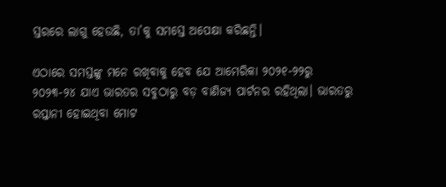ସ୍ତରରେ ଲାଗୁ ହେଉଛି, ତା’କୁ ସମସ୍ତେ ଅପେକ୍ଷା କରିଛନ୍ତି।

ଏଠାରେ ସମସ୍ତଙ୍କୁ ମନେ ରଖିବାକୁ ହେବ ଯେ ଆମେରିକା ୨୦୨୧-୨୨ରୁ ୨୦୨୩-୨୪ ଯାଏ ଭାରତର ସବୁଠାରୁ ବଡ଼ ବାଣିଜ୍ୟ ପାର୍ଟନର ରହିଥିଲା। ଭାରତରୁ ରପ୍ତାନୀ ହୋଇଥିବା ମୋଟ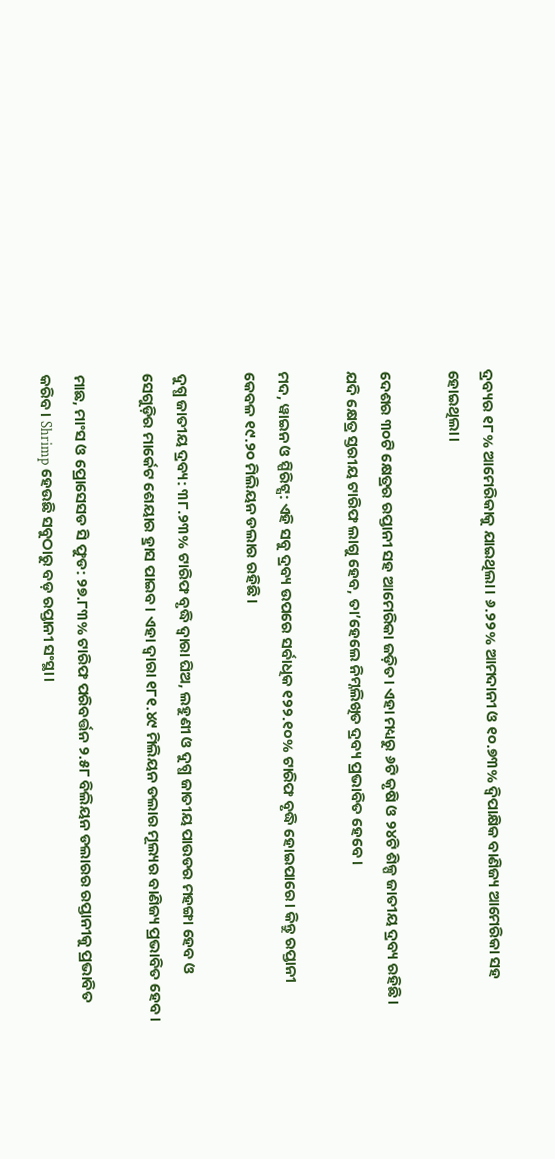ଦ୍ରବ୍ୟର ୧୮% ଆମେରିକାକୁ ଯାଇଥିଲା। ୬.୨୨% ଆମଦାନୀ ଓ ୧୦.୭୩% ଦ୍ୱିପାକ୍ଷିକ ବାଣିଜ୍ୟ ଆମେରିକା ସହ ହୋଇଥିଲା।

ଦେଶର ୩୦ଟି କ୍ଷେତ୍ରର ରପ୍ତାନୀ ସହ ଆମେରିକା ଜଡ଼ିତ। ଏହା ମଧ୍ୟରୁ ୬ଟି କୃଷି ଓ ୨୪ଟି ଶିଳ୍ପ ଜାତୀୟ ଦ୍ରବ୍ୟ ରହିଛି। ଯଦି କ୍ଷେତ୍ର ସ୍ତରୀୟ ଟାରିଫ ଲାଗୁ ହେବ, ତା’ହେଲେ ନିମ୍ନଲିଖିତ ଦ୍ରବ୍ୟ ପ୍ରଭାବିତ ହେବେ।

ମଦ, ୱାଇନ ଓ ସ୍ପିରିଟ୍ସ: ଏହି ସବୁ ଦ୍ରବ୍ୟ ଉପରେ ସର୍ବାଧିକ ୧୨୨.୧୦% ଟାରିଫ ବୃଦ୍ଧି ହୋଇପାରେ। କିନ୍ତୁ ରପ୍ତାନୀ କେବଳ ୧୯.୨୦ ମିଲିୟନ ଡଲାର ରହିଛି।

ଦୁଗ୍ଧ ଜାତୀୟ ଦ୍ରବ୍ୟ: ୩୮.୨୩% ଟାରିଫ ବୃଦ୍ଧି ଦ୍ୱାରା ଘିଅ, ଲହୁଣୀ ଓ ଦୁଗ୍ଧ ଜାତୀୟ ପାଉଡର ମହଙ୍ଗା ହେବ ଓ ସେଗୁଡ଼ିର ମାର୍କେଟ ଶେୟାର ହ୍ରାସ ପାଇବ। ଏହା ଦ୍ୱାରା ୧୮୧.୪୯ ମିଲିୟନ ଡଲାର ମୂଲ୍ୟର ବାଣିଜ୍ୟ ପ୍ରଭାବିତ ହେବ।

ମାଛ, ମାଂସ ଓ ପ୍ରୋସେସଡ ସି ଫୁଡ: ୨୭.୮୩% ଟାରିଫ ପରିବର୍ତ୍ତନ ୨.୫୮ ବିଲିୟନ ଡଲାରର ରପ୍ତାନୀକୁ ପ୍ରଭାବିତ କରିବ। Shrimp ହେଉଛି ସବୁଠାରୁ ବଡ଼ ରପ୍ତାନୀ ସଂସ୍ଥା।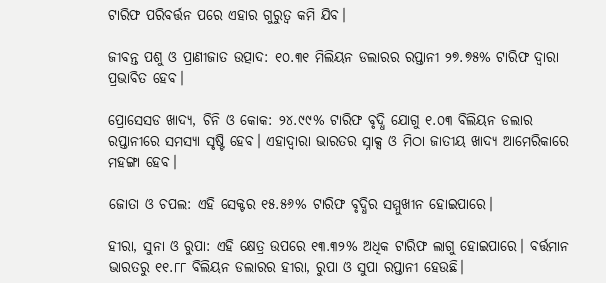ଟାରିଫ ପରିବର୍ତ୍ତନ ପରେ ଏହାର ଗୁରୁତ୍ୱ କମି ଯିବ।

ଜୀବନ୍ତ ପଶୁ ଓ ପ୍ରାଣୀଜାତ ଉତ୍ପାଦ: ୧୦.୩୧ ମିଲିୟନ ଡଲାରର ରପ୍ତାନୀ ୨୭.୭୫% ଟାରିଫ ଦ୍ୱାରା ପ୍ରଭାବିତ ହେବ।

ପ୍ରୋସେସଡ ଖାଦ୍ୟ, ଚିନି ଓ କୋକ: ୨୪.୯୯% ଟାରିଫ ବୃଦ୍ଧି ଯୋଗୁ ୧.୦୩ ବିଲିୟନ ଡଲାର ରପ୍ତାନୀରେ ସମସ୍ୟା ସୃଷ୍ଟି ହେବ। ଏହାଦ୍ୱାରା ଭାରତର ସ୍ନାକ୍ସ ଓ ମିଠା ଜାତୀୟ ଖାଦ୍ୟ ଆମେରିକାରେ ମହଙ୍ଗା ହେବ।

ଜୋତା ଓ ଚପଲ: ଏହି ସେକ୍ଟର ୧୫.୫୬% ଟାରିଫ ବୃଦ୍ଧିର ସମ୍ମୁଖୀନ ହୋଇପାରେ।

ହୀରା, ସୁନା ଓ ରୁପା: ଏହି କ୍ଷେତ୍ର ଉପରେ ୧୩.୩୨% ଅଧିକ ଟାରିଫ ଲାଗୁ ହୋଇପାରେ। ବର୍ତ୍ତମାନ ଭାରତରୁ ୧୧.୮୮ ବିଲିୟନ ଡଲାରର ହୀରା, ରୁପା ଓ ସୁପା ରପ୍ତାନୀ ହେଉଛି।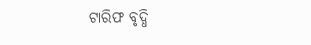ଟାରିଫ ବୃଦ୍ଧି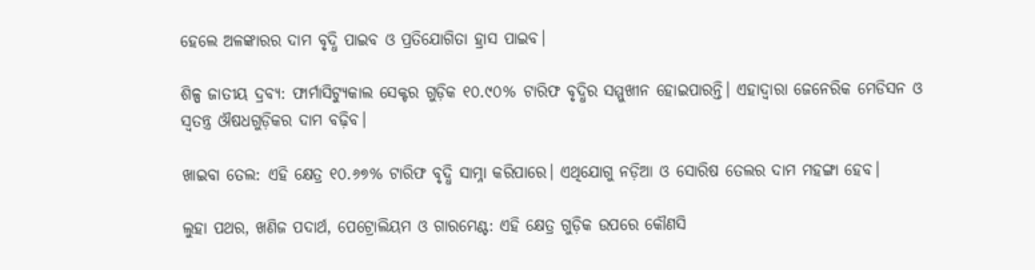ହେଲେ ଅଳଙ୍କାରର ଦାମ ବୃଦ୍ଧି ପାଇବ ଓ ପ୍ରତିଯୋଗିତା ହ୍ରାସ ପାଇବ।

ଶିଳ୍ପ ଜାତୀୟ ଦ୍ରବ୍ୟ: ଫାର୍ମାସିଟ୍ୟୁକାଲ ସେକ୍ଟର ଗୁଡ଼ିକ ୧୦.୯୦% ଟାରିଫ ବୃଦ୍ଧିର ସମ୍ମୁଖୀନ ହୋଇପାରନ୍ତି। ଏହାଦ୍ୱାରା ଜେନେରିକ ମେଡିସନ ଓ ସ୍ୱତନ୍ତ୍ର ଔଷଧଗୁଡ଼ିକର ଦାମ ବଢ଼ିବ।

ଖାଇବା ତେଲ: ଏହି କ୍ଷେତ୍ର ୧୦.୬୭% ଟାରିଫ ବୃଦ୍ଧି ସାମ୍ନା କରିପାରେ। ଏଥିଯୋଗୁ ନଡ଼ିଆ ଓ ସୋରିଷ ତେଲର ଦାମ ମହଙ୍ଗା ହେବ।

ଲୁହା ପଥର, ଖଣିଜ ପଦାର୍ଥ, ପେଟ୍ରୋଲିୟମ ଓ ଗାରମେଣ୍ଟ: ଏହି କ୍ଷେତ୍ର ଗୁଡ଼ିକ ଉପରେ କୌଣସି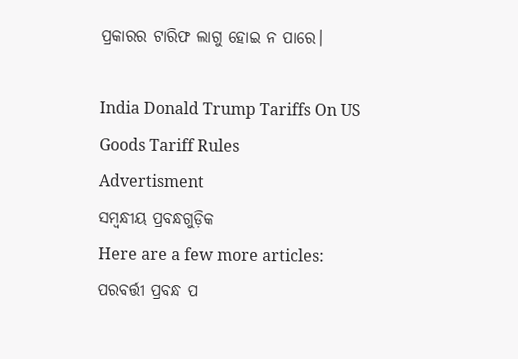ପ୍ରକାରର ଟାରିଫ ଲାଗୁ ହୋଇ ନ ପାରେ।

India Donald Trump Tariffs On US Goods Tariff Rules
Advertisment
ସମ୍ବନ୍ଧୀୟ ପ୍ରବନ୍ଧଗୁଡ଼ିକ
Here are a few more articles:
ପରବର୍ତ୍ତୀ ପ୍ରବନ୍ଧ ପ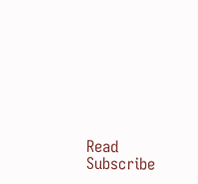Read
Subscribe